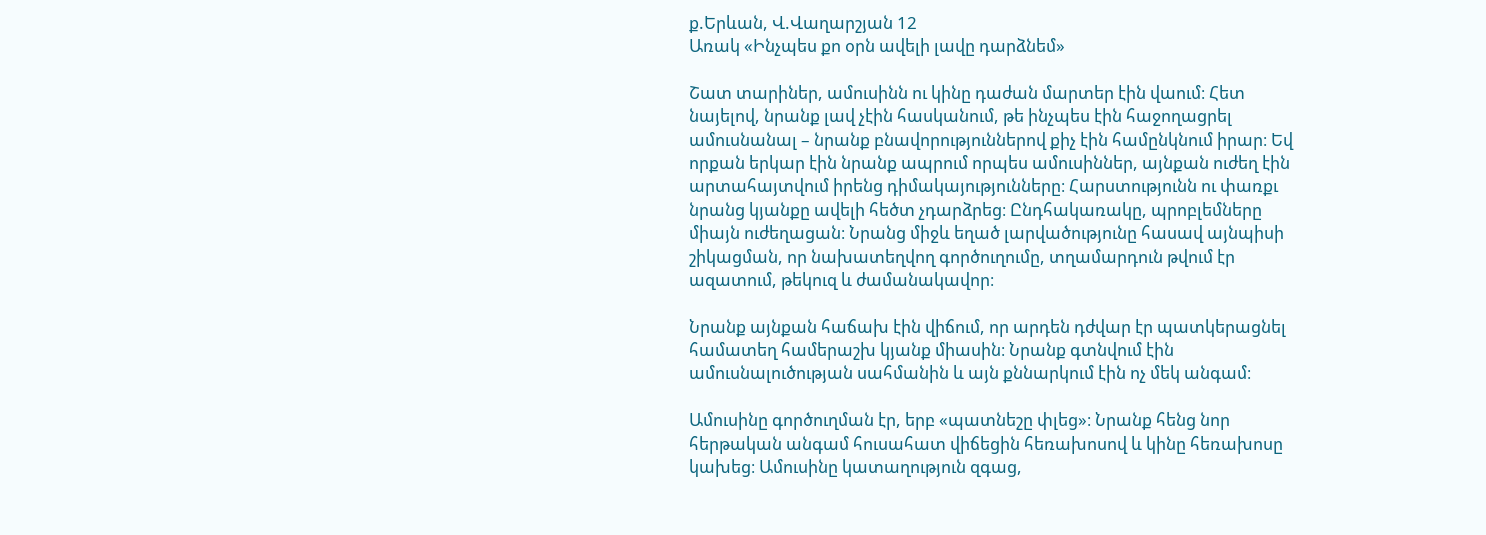ք.Երևան, Վ.Վաղարշյան 12
Առակ «Ինչպես քո օրն ավելի լավը դարձնեմ»

Շատ տարիներ, ամուսինն ու կինը դաժան մարտեր էին վաում։ Հետ նայելով, նրանք լավ չէին հասկանում, թե ինչպես էին հաջողացրել ամուսնանալ – նրանք բնավորություններով քիչ էին համընկնում իրար։ Եվ որքան երկար էին նրանք ապրում որպես ամուսիններ, այնքան ուժեղ էին արտահայտվում իրենց դիմակայությունները։ Հարստությունն ու փառքւ նրանց կյանքը ավելի հեծտ չդարձրեց։ Ընդհակառակը, պրոբլեմները միայն ուժեղացան։ Նրանց միջև եղած լարվածությունը հասավ այնպիսի շիկացման, որ նախատեղվող գործուղումը, տղամարդուն թվում էր ազատում, թեկուզ և ժամանակավոր։

Նրանք այնքան հաճախ էին վիճում, որ արդեն դժվար էր պատկերացնել համատեղ համերաշխ կյանք միասին։ Նրանք գտնվում էին ամուսնալուծության սահմանին և այն քննարկում էին ոչ մեկ անգամ։

Ամուսինը գործուղման էր, երբ «պատնեշը փլեց»։ Նրանք հենց նոր հերթական անգամ հուսահատ վիճեցին հեռախոսով և կինը հեռախոսը կախեց։ Ամուսինը կատաղություն զգաց,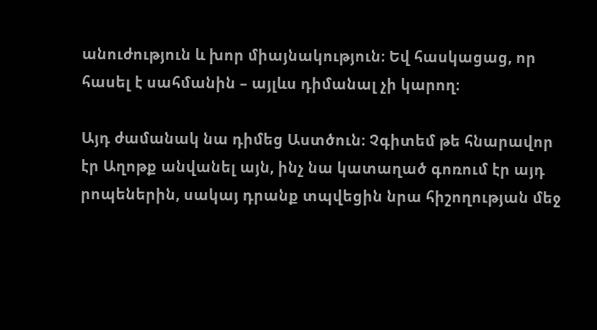անուժություն և խոր միայնակություն։ Եվ հասկացաց, որ հասել է սահմանին – այլևս դիմանալ չի կարող։

Այդ ժամանակ նա դիմեց Աստծուն։ Չգիտեմ թե հնարավոր էր Աղոթք անվանել այն, ինչ նա կատաղած գոռում էր այդ րոպեներին, սակայ դրանք տպվեցին նրա հիշողության մեջ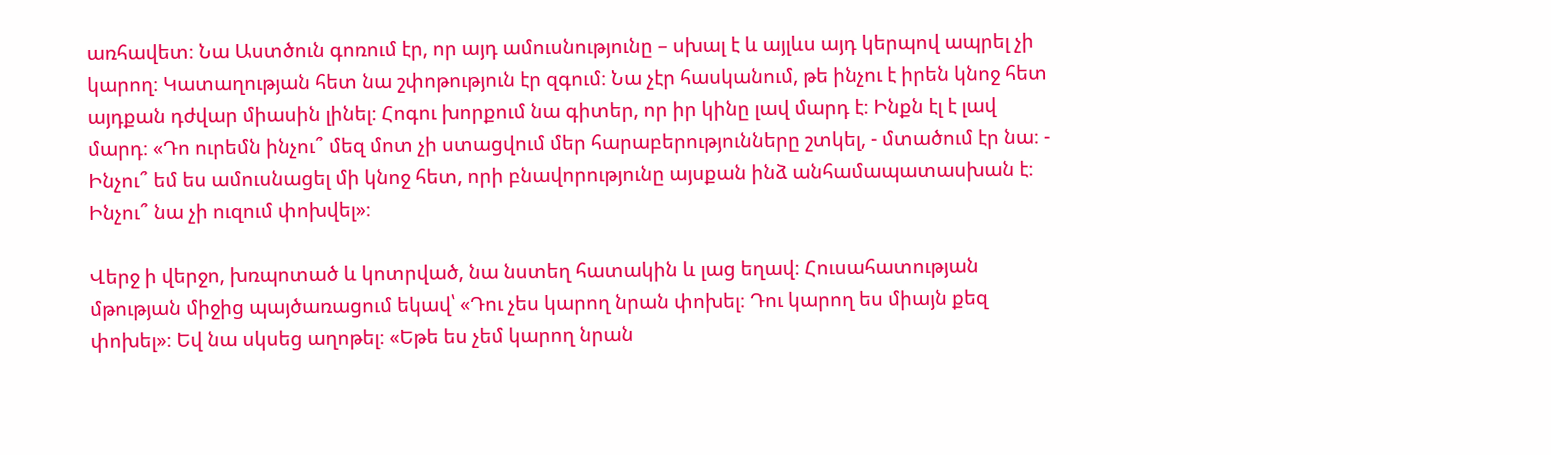առհավետ։ Նա Աստծուն գոռում էր, որ այդ ամուսնությունը – սխալ է և այլևս այդ կերպով ապրել չի կարող։ Կատաղության հետ նա շփոթություն էր զգում։ Նա չէր հասկանում, թե ինչու է իրեն կնոջ հետ այդքան դժվար միասին լինել։ Հոգու խորքում նա գիտեր, որ իր կինը լավ մարդ է։ Ինքն էլ է լավ մարդ։ «Դո ուրեմն ինչու՞ մեզ մոտ չի ստացվում մեր հարաբերությունները շտկել, - մտածում էր նա։ - Ինչու՞ եմ ես ամուսնացել մի կնոջ հետ, որի բնավորությունը այսքան ինձ անհամապատասխան է։ Ինչու՞ նա չի ուզում փոխվել»։

Վերջ ի վերջո, խռպոտած և կոտրված, նա նստեղ հատակին և լաց եղավ։ Հուսահատության մթության միջից պայծառացում եկավ՝ «Դու չես կարող նրան փոխել։ Դու կարող ես միայն քեզ փոխել»։ Եվ նա սկսեց աղոթել։ «Եթե ես չեմ կարող նրան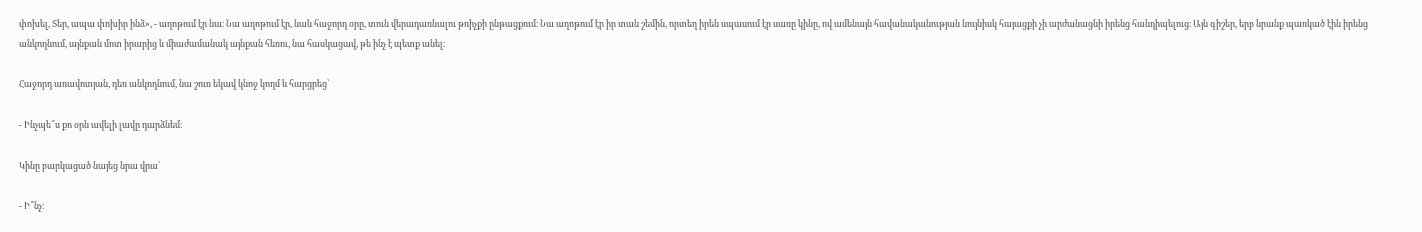փոխել, Տեր, ապա փոխիր ինձ», - աղոթում էր նա։ Նա աղոթում էր, նաև հաջորդ օրը, տուն վերադառնալու թռիչքի ընթացքում։ Նա աղոթում էր իր տան շեմին, որտեղ իրեն սպասում էր սառը կինը, ով ամենայն հավանականության նույնիսկ հայացքի չի արժանացնի իրենց հանդիպելուց։ Այն գիշեր, երբ նրանք պառկած էին իրենց անկողնում, այնքան մոտ իրարից և միաժամանակ այնքան հեռու, նա հասկացավ, թե ինչ է պետք անել։

Հաջորդ առավոտյան, դեռ անկողնում, նա շուռ եկավ կնոջ կողմ և հարցրեց՝

- Ինչպե՞ս քո օրն ավելի լավը դարձնեմ։

Կինը բարկացած նայեց նրա վրա՝

- Ի՞նչ։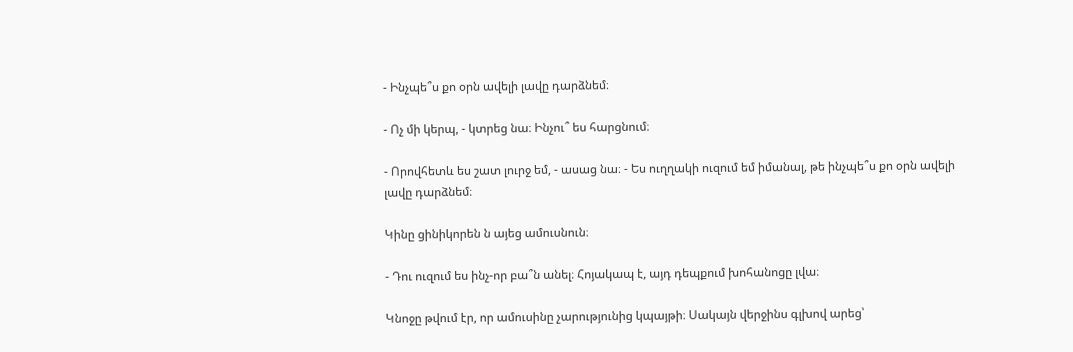- Ինչպե՞ս քո օրն ավելի լավը դարձնեմ։

- Ոչ մի կերպ, - կտրեց նա։ Ինչու՞ ես հարցնում։

- Որովհետև ես շատ լուրջ եմ, - ասաց նա։ - Ես ուղղակի ուզում եմ իմանալ, թե ինչպե՞ս քո օրն ավելի լավը դարձնեմ։

Կինը ցինիկորեն ն այեց ամուսնուն։

- Դու ուզում ես ինչ-որ բա՞ն անել։ Հոյակապ է, այդ դեպքում խոհանոցը լվա։

Կնոջը թվում էր, որ ամուսինը չարությունից կպայթի։ Սակայն վերջինս գլխով արեց՝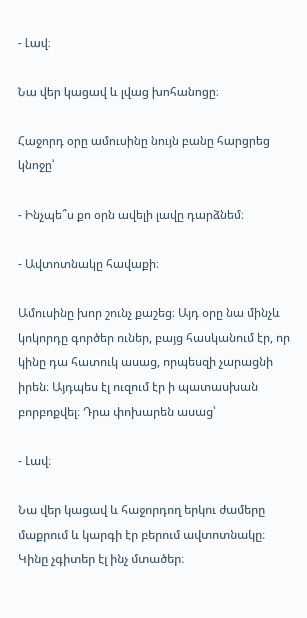- Լավ։

Նա վեր կացավ և լվաց խոհանոցը։

Հաջորդ օրը ամուսինը նույն բանը հարցրեց կնոջը՝

- Ինչպե՞ս քո օրն ավելի լավը դարձնեմ։

- Ավտոտնակը հավաքի։

Ամուսինը խոր շունչ քաշեց։ Այդ օրը նա մինչև կոկորդը գործեր ուներ, բայց հասկանում էր, որ կինը դա հատուկ ասաց, որպեսզի չարացնի իրեն։ Այդպես էլ ուզում էր ի պատասխան բորբոքվել։ Դրա փոխարեն ասաց՝

- Լավ։

Նա վեր կացավ և հաջորդող երկու ժամերը մաքրում և կարգի էր բերում ավտոտնակը։ Կինը չգիտեր էլ ինչ մտածեր։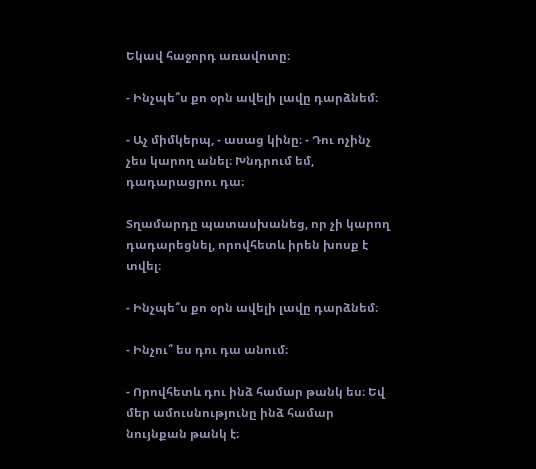Եկավ հաջորդ առավոտը։

- Ինչպե՞ս քո օրն ավելի լավը դարձնեմ։

- Աչ միմկերպ, - ասաց կինը։ - Դու ոչինչ չես կարող անել։ Խնդրում եմ, դադարացրու դա։

Տղամարդը պատասխանեց, որ չի կարող դադարեցնել, որովհետև իրեն խոսք է տվել։

- Ինչպե՞ս քո օրն ավելի լավը դարձնեմ։

- Ինչու՞ ես դու դա անում։

- Որովհետև դու ինձ համար թանկ ես։ Եվ մեր ամուսնությունը ինձ համար նույնքան թանկ է։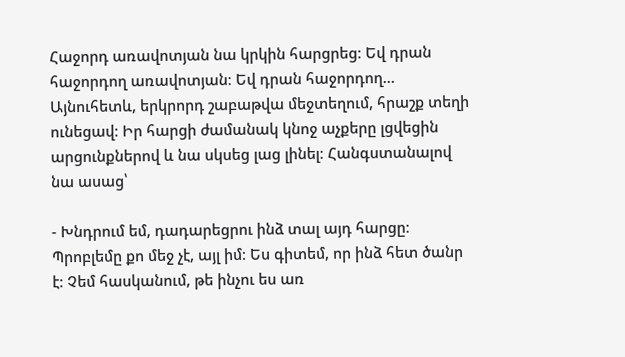Հաջորդ առավոտյան նա կրկին հարցրեց։ Եվ դրան հաջորդող առավոտյան։ Եվ դրան հաջորդող… Այնուհետև, երկրորդ շաբաթվա մեջտեղում, հրաշք տեղի ունեցավ։ Իր հարցի ժամանակ կնոջ աչքերը լցվեցին արցունքներով և նա սկսեց լաց լինել։ Հանգստանալով նա ասաց՝

- Խնդրում եմ, դադարեցրու ինձ տալ այդ հարցը։ Պրոբլեմը քո մեջ չէ, այլ իմ։ Ես գիտեմ, որ ինձ հետ ծանր է։ Չեմ հասկանում, թե ինչու ես առ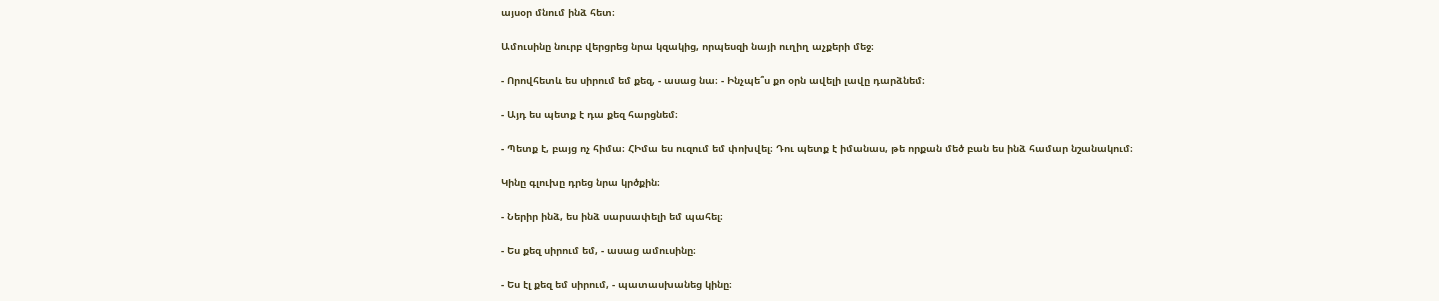այսօր մնում ինձ հետ։

Ամուսինը նուրբ վերցրեց նրա կզակից, որպեսզի նայի ուղիղ աչքերի մեջ։

- Որովհետև ես սիրում եմ քեզ, - ասաց նա։ - Ինչպե՞ս քո օրն ավելի լավը դարձնեմ։

- Այդ ես պետք է դա քեզ հարցնեմ։

- Պետք է, բայց ոչ հիմա։ ՀԻմա ես ուզում եմ փոխվել։ Դու պետք է իմանաս, թե որքան մեծ բան ես ինձ համար նշանակում։

Կինը գլուխը դրեց նրա կրծքին։

- Ներիր ինձ, ես ինձ սարսափելի եմ պահել։

- Ես քեզ սիրում եմ, - ասաց ամուսինը։

- Ես էլ քեզ եմ սիրում, - պատասխանեց կինը։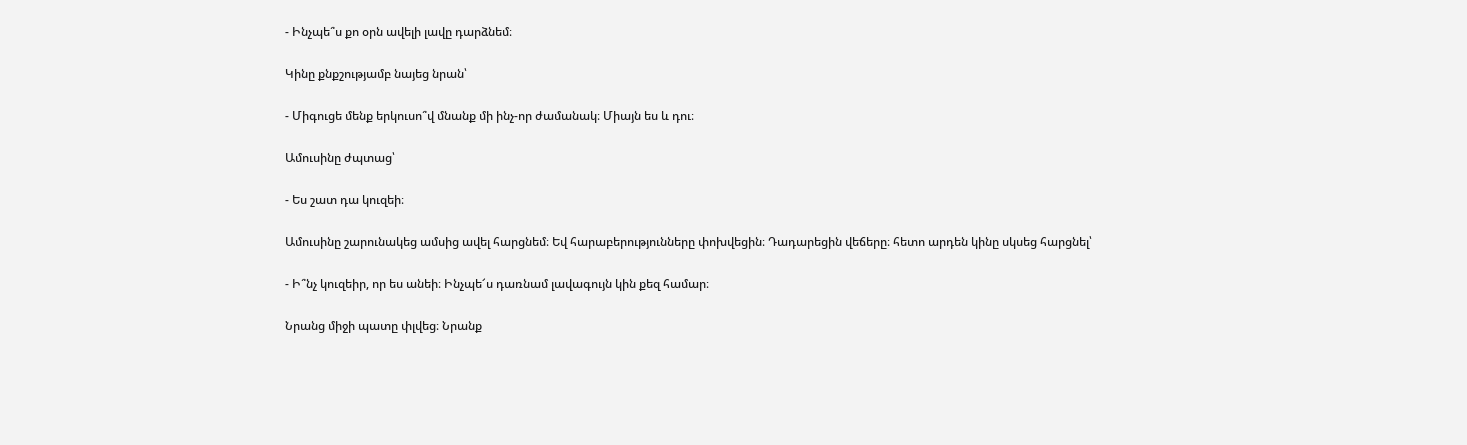- Ինչպե՞ս քո օրն ավելի լավը դարձնեմ։

Կինը քնքշությամբ նայեց նրան՝

- Միգուցե մենք երկուսո՞վ մնանք մի ինչ-որ ժամանակ։ Միայն ես և դու։

Ամուսինը ժպտաց՝

- Ես շատ դա կուզեի։

Ամուսինը շարունակեց ամսից ավել հարցնեմ։ Եվ հարաբերությունները փոխվեցին։ Դադարեցին վեճերը։ հետո արդեն կինը սկսեց հարցնել՝

- Ի՞նչ կուզեիր, որ ես անեի։ Ինչպե՜ս դառնամ լավագույն կին քեզ համար։

Նրանց միջի պատը փլվեց։ Նրանք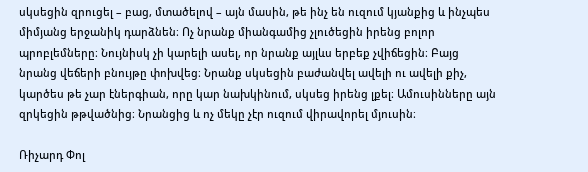սկսեցին զրուցել – բաց, մտածելով – այն մասին, թե ինչ են ուզում կյանքից և ինչպես միմյանց երջանիկ դարձնեն։ Ոչ նրանք միանգամից չլուծեցին իրենց բոլոր պրոբլեմները։ Նույնիսկ չի կարելի ասել, որ նրանք այլևս երբեք չվիճեցին։ Բայց նրանց վեճերի բնույթը փոխվեց։ Նրանք սկսեցին բաժանվել ավելի ու ավելի քիչ, կարծես թե չար էներգիան, որը կար նախկինում, սկսեց իրենց լքել։ Ամուսինները այն զրկեցին թթվածնից։ Նրանցից և ոչ մեկը չէր ուզում վիրավորել մյուսին։

Ռիչարդ Փոլ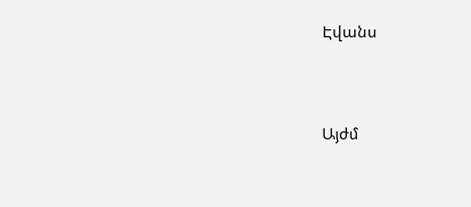Էվանս




Այժմ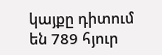կայքը դիտում են 789 հյուր